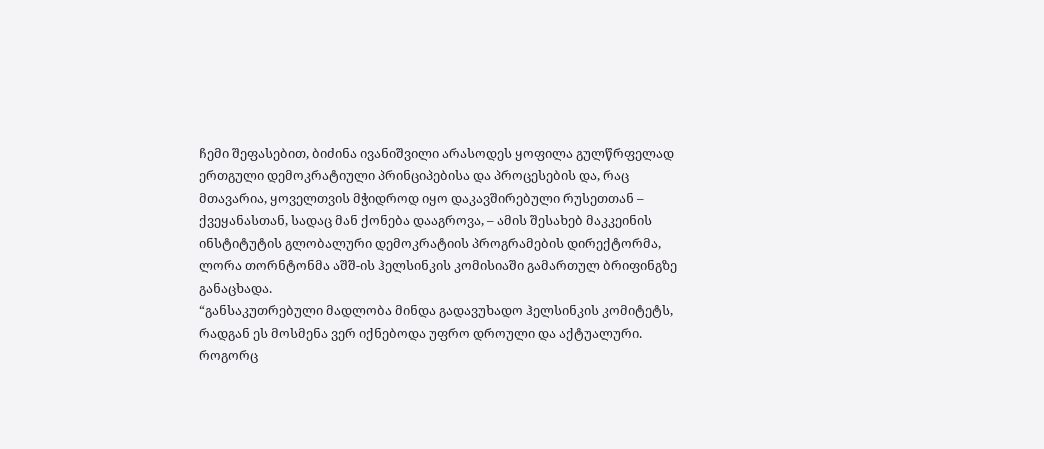ჩემი შეფასებით, ბიძინა ივანიშვილი არასოდეს ყოფილა გულწრფელად ერთგული დემოკრატიული პრინციპებისა და პროცესების და, რაც მთავარია, ყოველთვის მჭიდროდ იყო დაკავშირებული რუსეთთან – ქვეყანასთან, სადაც მან ქონება დააგროვა, – ამის შესახებ მაკკეინის ინსტიტუტის გლობალური დემოკრატიის პროგრამების დირექტორმა, ლორა თორნტონმა აშშ-ის ჰელსინკის კომისიაში გამართულ ბრიფინგზე განაცხადა.
“განსაკუთრებული მადლობა მინდა გადავუხადო ჰელსინკის კომიტეტს, რადგან ეს მოსმენა ვერ იქნებოდა უფრო დროული და აქტუალური.
როგორც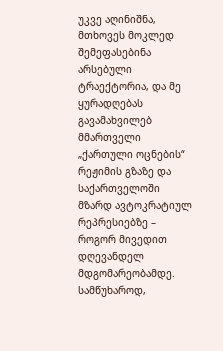უკვე აღინიშნა, მთხოვეს მოკლედ შემეფასებინა არსებული ტრაექტორია, და მე ყურადღებას გავამახვილებ მმართველი „ქართული ოცნების“ რეჟიმის გზაზე და საქართველოში მზარდ ავტოკრატიულ რეპრესიებზე – როგორ მივედით დღევანდელ მდგომარეობამდე.
სამწუხაროდ,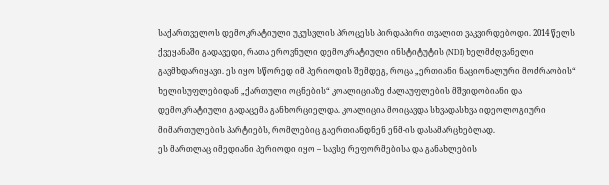საქართველოს დემოკრატიული უკუსვლის პროცესს პირდაპირი თვალით ვაკვირდებოდი. 2014 წელს ქვეყანაში გადავედი, რათა ეროვნული დემოკრატიული ინსტიტუტის (NDI) ხელმძღვანელი გავმხდარიყავი. ეს იყო სწორედ იმ პერიოდის შემდეგ, როცა „ერთიანი ნაციონალური მოძრაობის“ ხელისუფლებიდან „ქართული ოცნების“ კოალიციაზე ძალაუფლების მშვიდობიანი და დემოკრატიული გადაცემა განხორციელდა. კოალიცია მოიცავდა სხვადასხვა იდეოლოგიური მიმართულების პარტიებს, რომლებიც გაერთიანდნენ ენმ-ის დასამარცხებლად.
ეს მართლაც იმედიანი პერიოდი იყო – სავსე რეფორმებისა და განახლების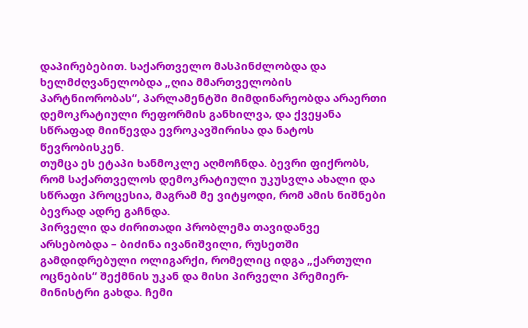დაპირებებით. საქართველო მასპინძლობდა და ხელმძღვანელობდა „ღია მმართველობის პარტნიორობას“, პარლამენტში მიმდინარეობდა არაერთი დემოკრატიული რეფორმის განხილვა, და ქვეყანა სწრაფად მიიწევდა ევროკავშირისა და ნატოს წევრობისკენ.
თუმცა ეს ეტაპი ხანმოკლე აღმოჩნდა. ბევრი ფიქრობს, რომ საქართველოს დემოკრატიული უკუსვლა ახალი და სწრაფი პროცესია, მაგრამ მე ვიტყოდი, რომ ამის ნიშნები ბევრად ადრე გაჩნდა.
პირველი და ძირითადი პრობლემა თავიდანვე არსებობდა – ბიძინა ივანიშვილი, რუსეთში გამდიდრებული ოლიგარქი, რომელიც იდგა „ქართული ოცნების“ შექმნის უკან და მისი პირველი პრემიერ-მინისტრი გახდა. ჩემი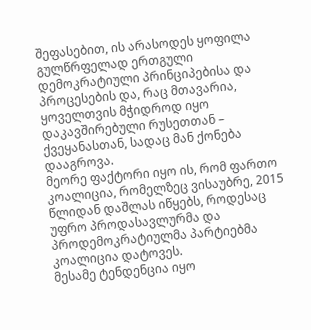შეფასებით, ის არასოდეს ყოფილა გულწრფელად ერთგული დემოკრატიული პრინციპებისა და პროცესების და, რაც მთავარია, ყოველთვის მჭიდროდ იყო დაკავშირებული რუსეთთან – ქვეყანასთან, სადაც მან ქონება დააგროვა.
მეორე ფაქტორი იყო ის, რომ ფართო კოალიცია, რომელზეც ვისაუბრე, 2015 წლიდან დაშლას იწყებს, როდესაც უფრო პროდასავლურმა და პროდემოკრატიულმა პარტიებმა კოალიცია დატოვეს.
მესამე ტენდენცია იყო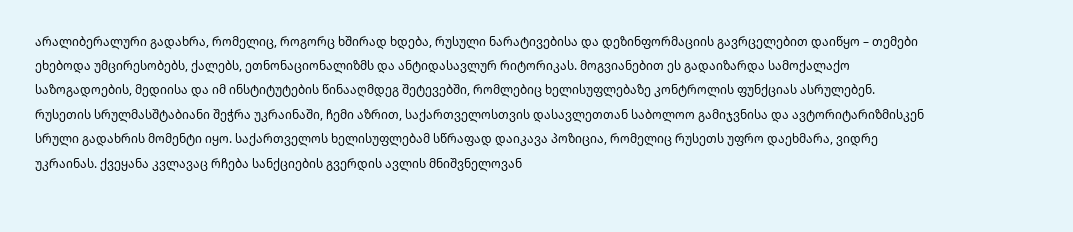არალიბერალური გადახრა, რომელიც, როგორც ხშირად ხდება, რუსული ნარატივებისა და დეზინფორმაციის გავრცელებით დაიწყო – თემები ეხებოდა უმცირესობებს, ქალებს, ეთნონაციონალიზმს და ანტიდასავლურ რიტორიკას. მოგვიანებით ეს გადაიზარდა სამოქალაქო საზოგადოების, მედიისა და იმ ინსტიტუტების წინააღმდეგ შეტევებში, რომლებიც ხელისუფლებაზე კონტროლის ფუნქციას ასრულებენ.
რუსეთის სრულმასშტაბიანი შეჭრა უკრაინაში, ჩემი აზრით, საქართველოსთვის დასავლეთთან საბოლოო გამიჯვნისა და ავტორიტარიზმისკენ სრული გადახრის მომენტი იყო. საქართველოს ხელისუფლებამ სწრაფად დაიკავა პოზიცია, რომელიც რუსეთს უფრო დაეხმარა, ვიდრე უკრაინას. ქვეყანა კვლავაც რჩება სანქციების გვერდის ავლის მნიშვნელოვან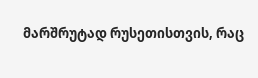მარშრუტად რუსეთისთვის, რაც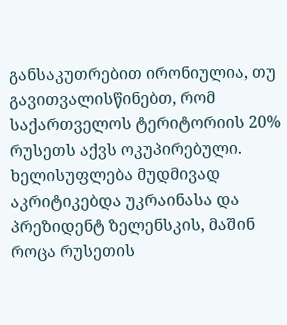განსაკუთრებით ირონიულია, თუ გავითვალისწინებთ, რომ საქართველოს ტერიტორიის 20% რუსეთს აქვს ოკუპირებული.
ხელისუფლება მუდმივად აკრიტიკებდა უკრაინასა და პრეზიდენტ ზელენსკის, მაშინ როცა რუსეთის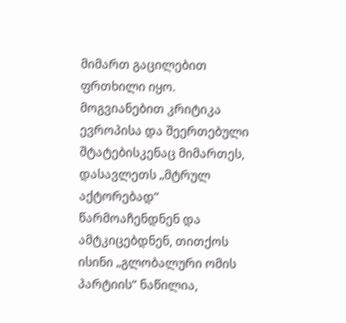მიმართ გაცილებით ფრთხილი იყო. მოგვიანებით კრიტიკა ევროპისა და შეერთებული შტატებისკენაც მიმართეს, დასავლეთს „მტრულ აქტორებად“ წარმოაჩენდნენ და ამტკიცებდნენ, თითქოს ისინი „გლობალური ომის პარტიის“ ნაწილია,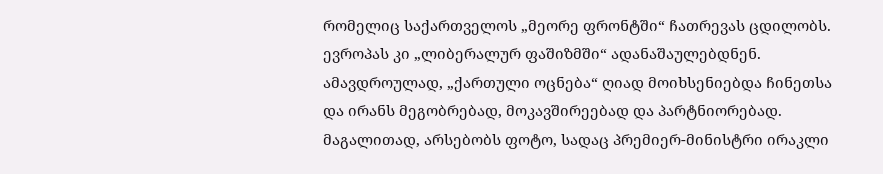რომელიც საქართველოს „მეორე ფრონტში“ ჩათრევას ცდილობს. ევროპას კი „ლიბერალურ ფაშიზმში“ ადანაშაულებდნენ.
ამავდროულად, „ქართული ოცნება“ ღიად მოიხსენიებდა ჩინეთსა და ირანს მეგობრებად, მოკავშირეებად და პარტნიორებად. მაგალითად, არსებობს ფოტო, სადაც პრემიერ-მინისტრი ირაკლი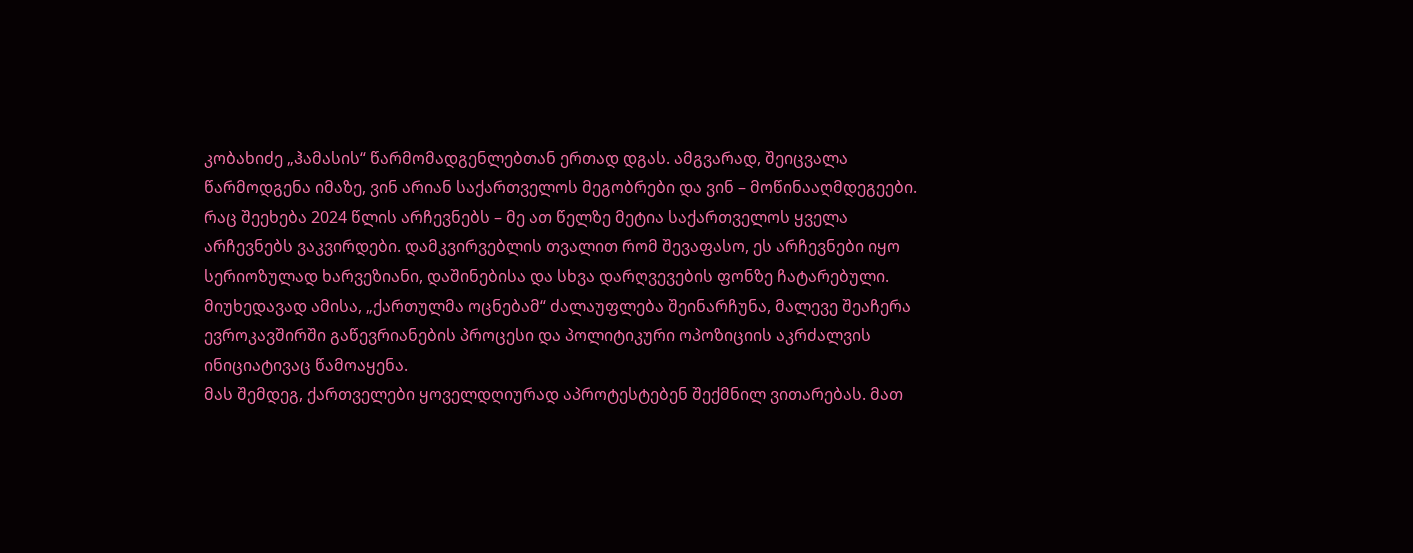კობახიძე „ჰამასის“ წარმომადგენლებთან ერთად დგას. ამგვარად, შეიცვალა წარმოდგენა იმაზე, ვინ არიან საქართველოს მეგობრები და ვინ – მოწინააღმდეგეები.
რაც შეეხება 2024 წლის არჩევნებს – მე ათ წელზე მეტია საქართველოს ყველა არჩევნებს ვაკვირდები. დამკვირვებლის თვალით რომ შევაფასო, ეს არჩევნები იყო სერიოზულად ხარვეზიანი, დაშინებისა და სხვა დარღვევების ფონზე ჩატარებული. მიუხედავად ამისა, „ქართულმა ოცნებამ“ ძალაუფლება შეინარჩუნა, მალევე შეაჩერა ევროკავშირში გაწევრიანების პროცესი და პოლიტიკური ოპოზიციის აკრძალვის ინიციატივაც წამოაყენა.
მას შემდეგ, ქართველები ყოველდღიურად აპროტესტებენ შექმნილ ვითარებას. მათ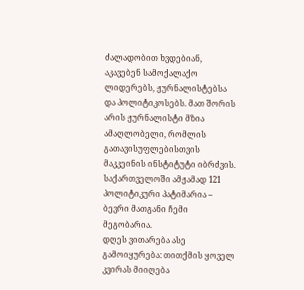ძალადობით ხვდებიან, აკავებენ სამოქალაქო ლიდერებს, ჟურნალისტებსა და პოლიტიკოსებს. მათ შორის არის ჟურნალისტი მზია ამაღლობელი, რომლის გათავისუფლებისთვის მაკკეინის ინსტიტუტი იბრძვის. საქართველოში ამჟამად 121 პოლიტიკური პატიმარია – ბევრი მათგანი ჩემი მეგობარია.
დღეს ვითარება ასე გამოიყურება: თითქმის ყოველ კვირას მიიღება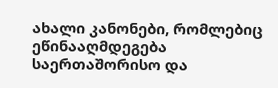ახალი კანონები, რომლებიც ეწინააღმდეგება საერთაშორისო და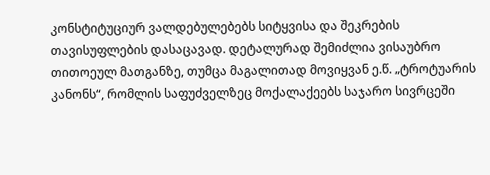კონსტიტუციურ ვალდებულებებს სიტყვისა და შეკრების თავისუფლების დასაცავად. დეტალურად შემიძლია ვისაუბრო თითოეულ მათგანზე, თუმცა მაგალითად მოვიყვან ე.წ. „ტროტუარის კანონს“, რომლის საფუძველზეც მოქალაქეებს საჯარო სივრცეში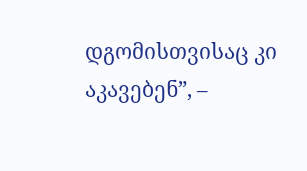დგომისთვისაც კი აკავებენ”, –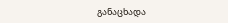განაცხადა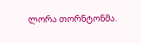ლორა თორნტონმა.